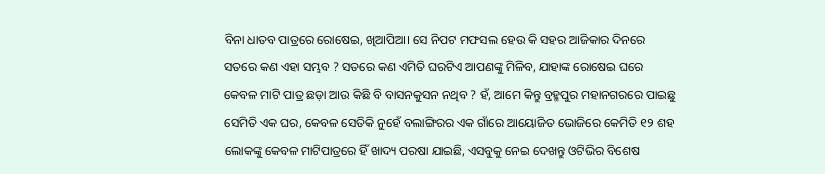ବିନା ଧାତବ ପାତ୍ରରେ ରୋଷେଇ, ଖିଆପିଆ। ସେ ନିପଟ ମଫସଲ ହେଉ କି ସହର ଆଜିକାର ଦିନରେ ସତରେ କଣ ଏହା ସମ୍ଭବ ? ସତରେ କଣ ଏମିତି ଘରଟିଏ ଆପଣଙ୍କୁ ମିଳିବ, ଯାହାଙ୍କ ରୋଷେଇ ଘରେ କେବଳ ମାଟି ପାତ୍ର ଛଡ଼ା ଆଉ କିଛି ବି ବାସନକୁସନ ନଥିବ ? ହଁ, ଆମେ କିନ୍ତୁ ବ୍ରହ୍ମପୁର ମହାନଗରରେ ପାଇଛୁ ସେମିତି ଏକ ଘର, କେବଳ ସେତିକି ନୁହେଁ ବଲାଙ୍ଗିରର ଏକ ଗାଁରେ ଆୟୋଜିତ ଭୋଜିରେ କେମିତି ୧୨ ଶହ ଲୋକଙ୍କୁ କେବଳ ମାଟିପାତ୍ରରେ ହିଁ ଖାଦ୍ୟ ପରଷା ଯାଇଛି, ଏସବୁକୁ ନେଇ ଦେଖନ୍ତୁ ଓଟିଭିର ବିଶେଷ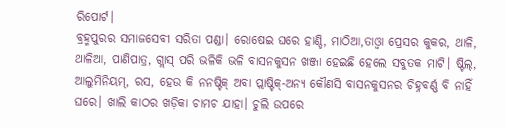ରିପୋର୍ଟ।
ବ୍ରହ୍ମପୁରର ସମାଜସେବୀ ସରିତା ପଣ୍ଡା। ରୋଷେଇ ଘରେ ହାଣ୍ଡି, ମାଠିଆ,ତାଓ୍ୱା ପ୍ରେସର କୁକର, ଥାଳି, ଥାଳିଆ, ପାଣିପାତ୍ର, ଗ୍ଲାସ୍ ପରି ଭଳିକି ଭଳି ବାସନକୁସନ ଖଞ୍ଜା ହେଇଛି ହେଲେ ସବୁତକ ମାଟି। ଷ୍ଟିଲ୍, ଆଲୁମିନିୟମ୍, ରସ, ହେଉ କି ନନଷ୍ଟିକ୍ ଅବା ପ୍ଲାଷ୍ଟିକ୍-ଅନ୍ୟ କୌଣସି ବାସନକୁସନର ଚିହ୍ନବର୍ଣ୍ଣ ବି ନାହିଁ ଘରେ। ଖାଲି କାଠର ଖଡ଼ିକା ଚାମଚ ଯାହା। ଚୁଲି ଉପରେ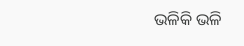ଭଳିକି ଭଳି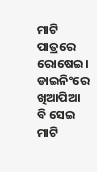ମାଟି ପାତ୍ରରେ ରୋଷେଇ। ଡାଇନିଂରେ ଖିଆପିଆ ବି ସେଇ ମାଟି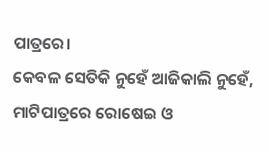ପାତ୍ରରେ।
କେବଳ ସେତିକି ନୁହେଁ ଆଜିକାଲି ନୁହେଁ, ମାଟିପାତ୍ରରେ ରୋଷେଇ ଓ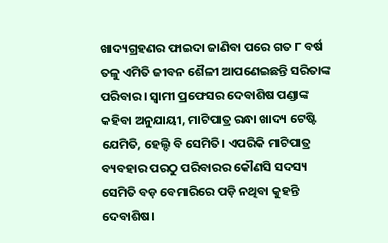ଖାଦ୍ୟଗ୍ରହଣର ଫାଇଦା ଜାଣିବା ପରେ ଗତ ୮ ବର୍ଷ ତଳୁ ଏମିତି ଜୀବନ ଶୈଳୀ ଆପଣେଇଛନ୍ତି ସରିତାଙ୍କ ପରିବାର। ସ୍ବାମୀ ପ୍ରଫେସର ଦେବାଶିଷ ପଣ୍ଡାଙ୍କ କହିବା ଅନୁଯାୟୀ, ମାଟିପାତ୍ର ରନ୍ଧା ଖାଦ୍ୟ ଟେଷ୍ଟି ଯେମିତି, ହେଲ୍ଦି ବି ସେମିତି। ଏପରିକି ମାଟିପାତ୍ର ବ୍ୟବହାର ପରଠୁ ପରିବାରର କୌଣସି ସଦସ୍ୟ ସେମିତି ବଡ଼ ବେମାରିରେ ପଡ଼ି ନଥିବା କୁହନ୍ତି ଦେବାଶିଷ।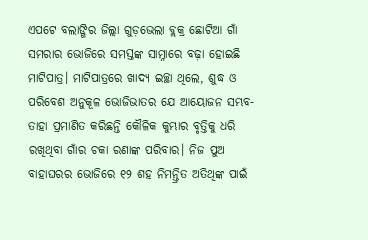ଏପଟେ ବଲାଙ୍ଗିର ଜିଲ୍ଲା ଗୁଡ଼ଭେଲା ବ୍ଲକ୍ର ଛୋଟିଆ ଗାଁ ସମରାର ଭୋଜିରେ ସମସ୍ତଙ୍କ ସାମ୍ନାରେ ବଢ଼ା ହୋଇଛି ମାଟିପାତ୍ର। ମାଟିପାତ୍ରରେ ଖାଦ୍ୟ ଇଚ୍ଛା ଥିଲେ, ଶୁଦ୍ଧ ଓ ପରିବେଶ ଅନୁକୂଳ ଭୋଜିଭାତର ଯେ ଆୟୋଜନ ସମ୍ଭବ- ତାହା ପ୍ରମାଣିତ କରିଛନ୍ତି କୌଳିକ କୁମ୍ଭାର ବୃତ୍ତିକୁ ଧରି ରଖିଥିବା ଗାଁର ଚକା ରଣାଙ୍କ ପରିବାର। ନିଜ ପୁଅ ବାହାଘରର ଭୋଜିରେ ୧୨ ଶହ ନିମନ୍ତ୍ରିତ ଅତିଥିଙ୍କ ପାଇଁ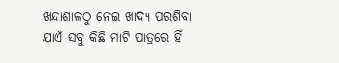ଖନ୍ଦାଶାଳଠୁ ନେଇ ଖାଦ୍ୟ ପରଶିବା ଯାଏଁ ସବୁ କିଛି ମାଟି ପାତ୍ରରେ ହିଁ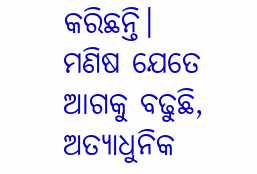କରିଛନ୍ତି।
ମଣିଷ ଯେତେ ଆଗକୁ ବଢୁଛି, ଅତ୍ୟାଧୁନିକ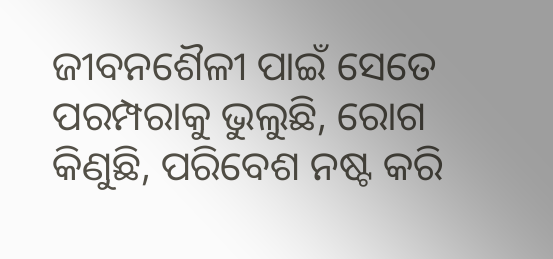ଜୀବନଶୈଳୀ ପାଇଁ ସେତେ ପରମ୍ପରାକୁ ଭୁଲୁଛି, ରୋଗ କିଣୁଛି, ପରିବେଶ ନଷ୍ଟ କରି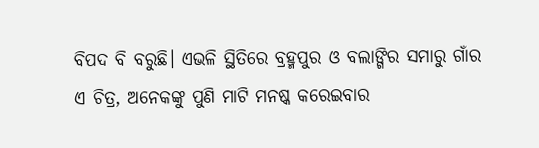ବିପଦ ବି ବରୁଛି। ଏଭଳି ସ୍ଥିତିରେ ବ୍ରହ୍ମପୁର ଓ ବଲାଙ୍ଗିର ସମାରୁ ଗାଁର ଏ ଚିତ୍ର, ଅନେକଙ୍କୁ ପୁଣି ମାଟି ମନଷ୍କ କରେଇବାର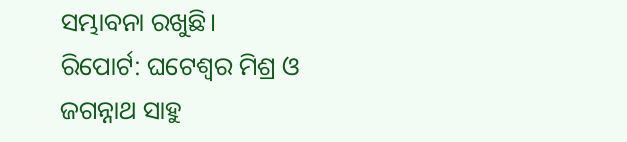ସମ୍ଭାବନା ରଖୁଛି।
ରିପୋର୍ଟ: ଘଟେଶ୍ୱର ମିଶ୍ର ଓ ଜଗନ୍ନାଥ ସାହୁ